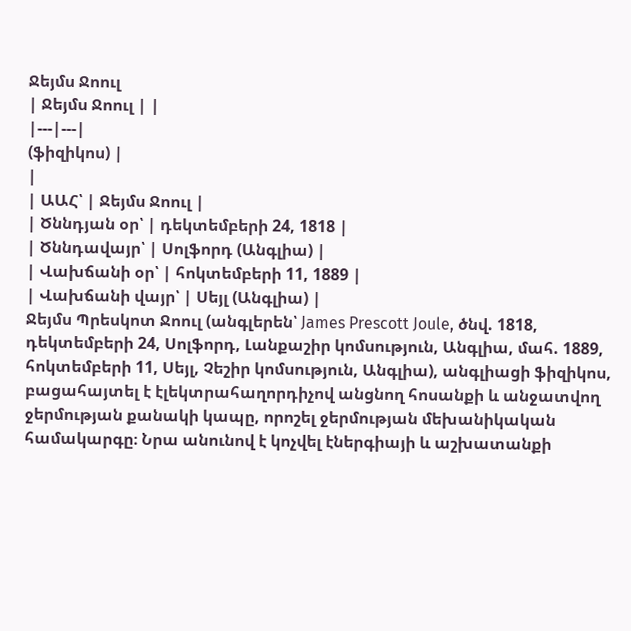Ջեյմս Ջոուլ
| Ջեյմս Ջոուլ | |
|---|---|
(ֆիզիկոս) |
|
| ԱԱՀ՝ | Ջեյմս Ջոուլ |
| Ծննդյան օր՝ | դեկտեմբերի 24, 1818 |
| Ծննդավայր՝ | Սոլֆորդ (Անգլիա) |
| Վախճանի օր՝ | հոկտեմբերի 11, 1889 |
| Վախճանի վայր՝ | Սեյլ (Անգլիա) |
Ջեյմս Պրեսկոտ Ջոուլ (անգլերեն՝ James Prescott Joule, ծնվ. 1818, դեկտեմբերի 24, Սոլֆորդ, Լանքաշիր կոմսություն, Անգլիա, մահ. 1889, հոկտեմբերի 11, Սեյլ, Չեշիր կոմսություն, Անգլիա), անգլիացի ֆիզիկոս, բացահայտել է էլեկտրահաղորդիչով անցնող հոսանքի և անջատվող ջերմության քանակի կապը, որոշել ջերմության մեխանիկական համակարգը։ Նրա անունով է կոչվել էներգիայի և աշխատանքի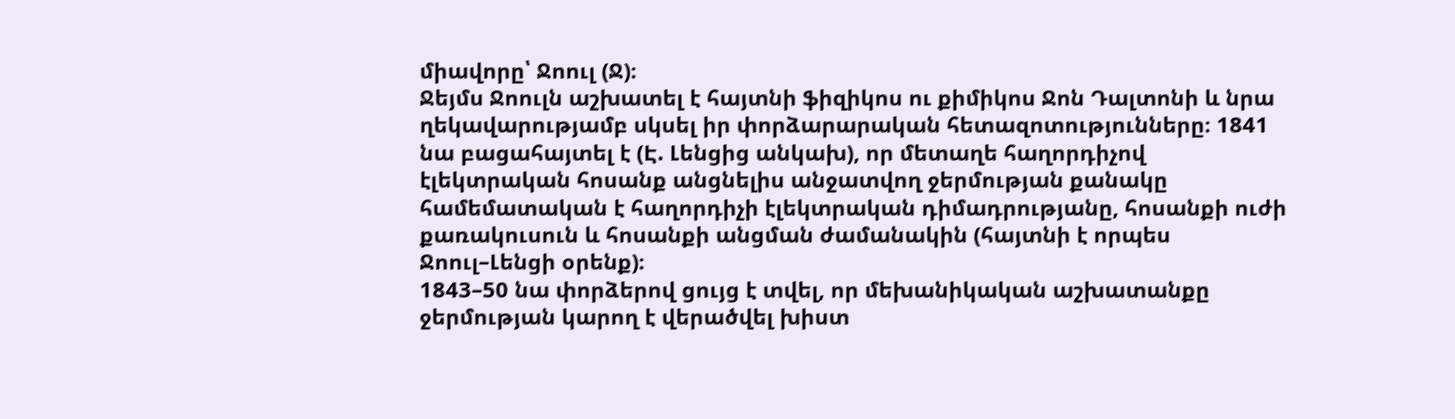միավորը՝ Ջոուլ (Ջ)։
Ջեյմս Ջոուլն աշխատել է հայտնի ֆիզիկոս ու քիմիկոս Ջոն Դալտոնի և նրա ղեկավարությամբ սկսել իր փորձարարական հետազոտությունները։ 1841 նա բացահայտել է (Է. Լենցից անկախ), որ մետաղե հաղորդիչով էլեկտրական հոսանք անցնելիս անջատվող ջերմության քանակը համեմատական է հաղորդիչի էլեկտրական դիմադրությանը, հոսանքի ուժի քառակուսուն և հոսանքի անցման ժամանակին (հայտնի է որպես Ջոուլ–Լենցի օրենք)։
1843–50 նա փորձերով ցույց է տվել, որ մեխանիկական աշխատանքը ջերմության կարող է վերածվել խիստ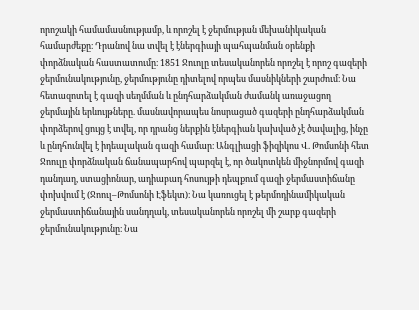որոշակի համամասնությամբ, և որոշել է ջերմության մեխանիկական համարժեքը։ Դրանով նա տվել է էներգիայի պահպանման օրենքի փորձնական հաստատումը։ 1851 Ջուոլը տեսականորեն որոշել է որոշ գազերի ջերմունակությունը, ջերմությունը դիտելով որպես մասնիկների շարժում։ Նա հետազոտել է գազի սեղմման և ընդհարձակման ժամանկ առաջացող ջերմային երևույթները. մասնավորապես նոսրացած գազերի ընդհարձակման փորձերով ցույց է տվել, որ դրանց ներքին էներգիան կախված չէ ծավալից, ինչը և ընդհունվել է իդեալական գազի համար։ Անգլիացի ֆիզիկոս Վ. Թոմսոնի հետ Ջոուլը փորձնական ճանապարհով պարզել է, որ ծակոտկեն միջնորմով գազի դանդաղ, ստացիոնար, ադիաբադ հոսույթի դեպքում գազի ջերմաստիճանը փոխվում է (Ջոուլ–Թոմսոնի Էֆեկտ)։ Նա կառուցել է թերմոդինամիկական ջերմաստիճանային սանդղակ, տեսականորեն որոշել մի շարք գազերի ջերմունակությունը։ Նա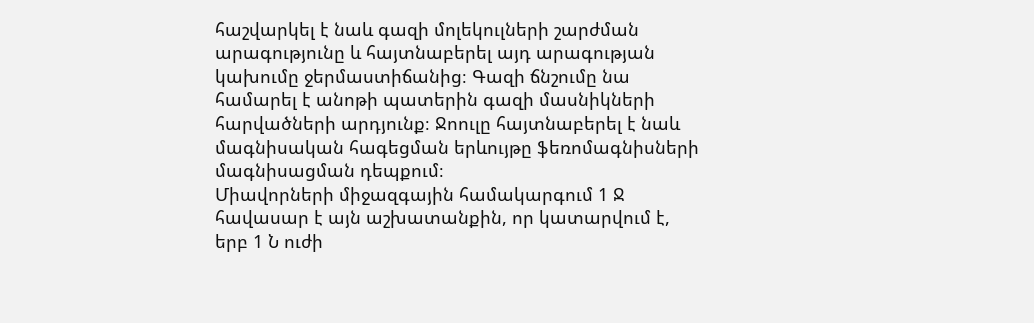հաշվարկել է նաև գազի մոլեկուլների շարժման արագությունը և հայտնաբերել այդ արագության կախումը ջերմաստիճանից։ Գազի ճնշումը նա համարել է անոթի պատերին գազի մասնիկների հարվածների արդյունք։ Ջոուլը հայտնաբերել է նաև մագնիսական հագեցման երևույթը ֆեռոմագնիսների մագնիսացման դեպքում։
Միավորների միջազգային համակարգում 1 Ջ հավասար է այն աշխատանքին, որ կատարվում է, երբ 1 Ն ուժի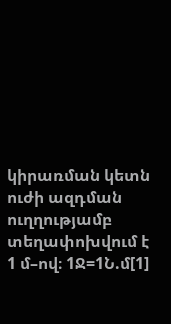կիրառման կետն ուժի ազդման ուղղությամբ տեղափոխվում է 1 մ–ով։ 1Ջ=1Ն.մ[1]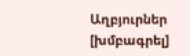Աղբյուրներ [խմբագրել]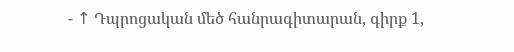- ↑ Դպրոցական մեծ հանրագիտարան, գիրք 1,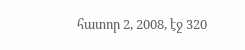հատոր 2, 2008, էջ 320